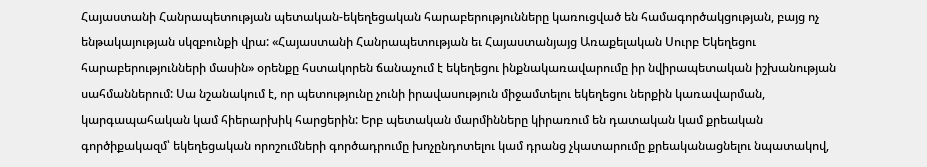Հայաստանի Հանրապետության պետական-եկեղեցական հարաբերությունները կառուցված են համագործակցության, բայց ոչ ենթակայության սկզբունքի վրա: «Հայաստանի Հանրապետության եւ Հայաստանյայց Առաքելական Սուրբ Եկեղեցու հարաբերությունների մասին» օրենքը հստակորեն ճանաչում է եկեղեցու ինքնակառավարումը իր նվիրապետական իշխանության սահմաններում: Սա նշանակում է, որ պետությունը չունի իրավասություն միջամտելու եկեղեցու ներքին կառավարման, կարգապահական կամ հիերարխիկ հարցերին: Երբ պետական մարմինները կիրառում են դատական կամ քրեական գործիքակազմ՝ եկեղեցական որոշումների գործադրումը խոչընդոտելու կամ դրանց չկատարումը քրեականացնելու նպատակով,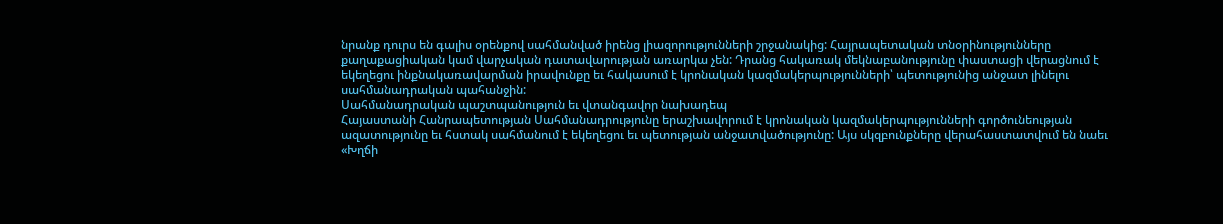նրանք դուրս են գալիս օրենքով սահմանված իրենց լիազորությունների շրջանակից: Հայրապետական տնօրինությունները քաղաքացիական կամ վարչական դատավարության առարկա չեն: Դրանց հակառակ մեկնաբանությունը փաստացի վերացնում է եկեղեցու ինքնակառավարման իրավունքը եւ հակասում է կրոնական կազմակերպությունների՝ պետությունից անջատ լինելու սահմանադրական պահանջին:
Սահմանադրական պաշտպանություն եւ վտանգավոր նախադեպ
Հայաստանի Հանրապետության Սահմանադրությունը երաշխավորում է կրոնական կազմակերպությունների գործունեության ազատությունը եւ հստակ սահմանում է եկեղեցու եւ պետության անջատվածությունը: Այս սկզբունքները վերահաստատվում են նաեւ «Խղճի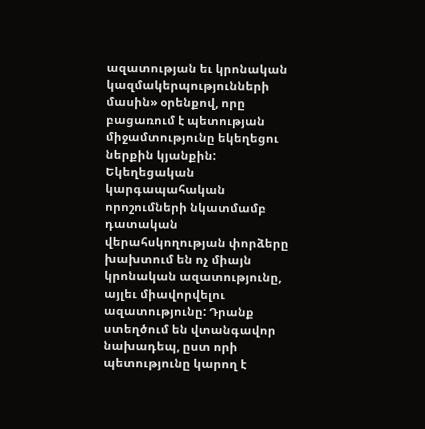ազատության եւ կրոնական կազմակերպությունների մասին» օրենքով, որը բացառում է պետության միջամտությունը եկեղեցու ներքին կյանքին: Եկեղեցական կարգապահական որոշումների նկատմամբ դատական վերահսկողության փորձերը խախտում են ոչ միայն կրոնական ազատությունը, այլեւ միավորվելու ազատությունը: Դրանք ստեղծում են վտանգավոր նախադեպ, ըստ որի պետությունը կարող է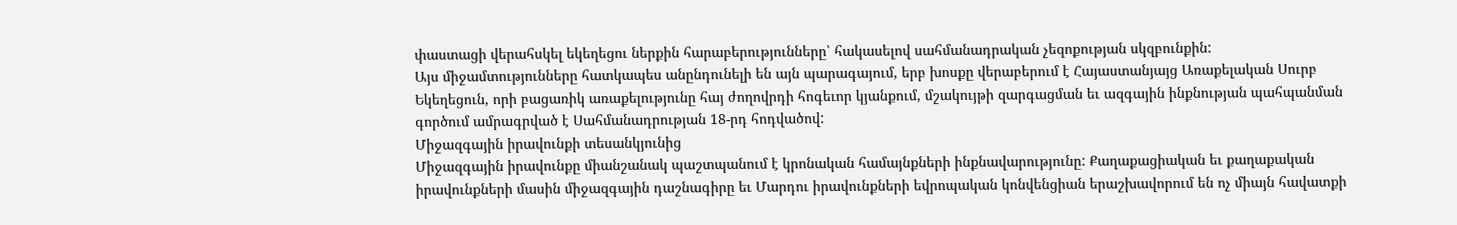փաստացի վերահսկել եկեղեցու ներքին հարաբերությունները՝ հակասելով սահմանադրական չեզոքության սկզբունքին:
Այս միջամտությունները հատկապես անընդունելի են այն պարագայում, երբ խոսքը վերաբերում է Հայաստանյայց Առաքելական Սուրբ Եկեղեցուն, որի բացառիկ առաքելությունը հայ ժողովրդի հոգեւոր կյանքում, մշակույթի զարգացման եւ ազգային ինքնության պահպանման գործում ամրագրված է Սահմանադրության 18-րդ հոդվածով:
Միջազգային իրավունքի տեսանկյունից
Միջազգային իրավունքը միանշանակ պաշտպանում է կրոնական համայնքների ինքնավարությունը: Քաղաքացիական եւ քաղաքական իրավունքների մասին միջազգային դաշնագիրը եւ Մարդու իրավունքների եվրոպական կոնվենցիան երաշխավորում են ոչ միայն հավատքի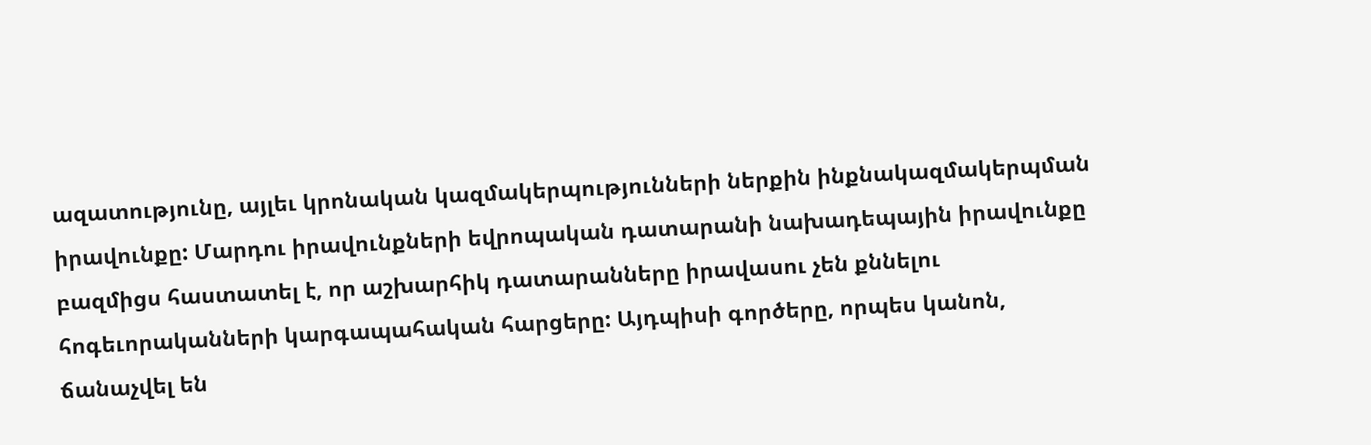ազատությունը, այլեւ կրոնական կազմակերպությունների ներքին ինքնակազմակերպման իրավունքը: Մարդու իրավունքների եվրոպական դատարանի նախադեպային իրավունքը բազմիցս հաստատել է, որ աշխարհիկ դատարանները իրավասու չեն քննելու հոգեւորականների կարգապահական հարցերը: Այդպիսի գործերը, որպես կանոն, ճանաչվել են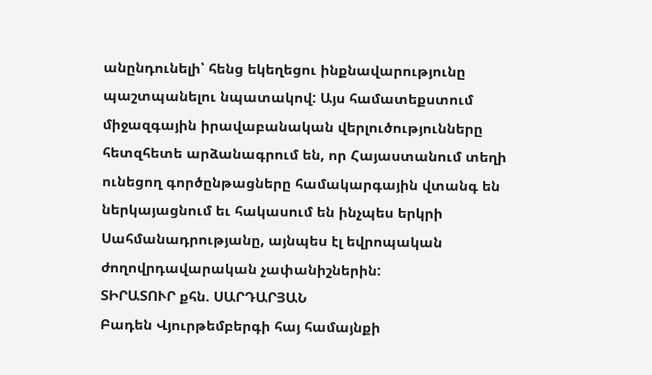անընդունելի՝ հենց եկեղեցու ինքնավարությունը պաշտպանելու նպատակով: Այս համատեքստում միջազգային իրավաբանական վերլուծությունները հետզհետե արձանագրում են, որ Հայաստանում տեղի ունեցող գործընթացները համակարգային վտանգ են ներկայացնում եւ հակասում են ինչպես երկրի Սահմանադրությանը, այնպես էլ եվրոպական ժողովրդավարական չափանիշներին:
ՏԻՐԱՏՈՒՐ քհն. ՍԱՐԴԱՐՅԱՆ
Բադեն Վյուրթեմբերգի հայ համայնքի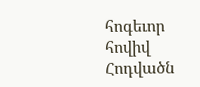հոգեւոր հովիվ
Հոդվածն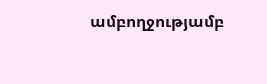ամբողջությամբ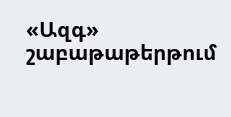«Ազգ» շաբաթաթերթում